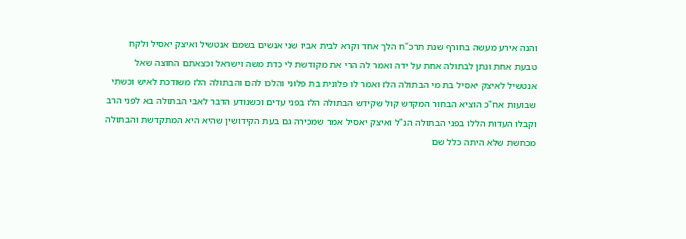והנה אירע מעשה בחורף שנת תרכ"ח הלך אחד וקרא לבית אביו שני אנשים בשמם אנטשיל ואיצק יאסיל ולקח טבעת אחת ונתן לבתולה אחת על ידה ואמר לה הרי את מקודשת לי כדת משה וישראל וכצאתם החוצה שאל אנטשיל לאיצק יאסיל בת מי הבתולה הלז ואמר לו פלונית בת פלוני והלכו להם והבתולה הלז משודכת לאיש וכשתי שבועות אח"כ הוציא הבחור המקדש קול שקידש הבתולה הלז בפני עדים וכשנודע הדבר לאבי הבתולה בא לפני הרב וקבלו העדות הללו בפני הבתולה הנ"ל ואיצק יאסיל אמר שמכירה גם בעת הקידושין שהיא היא המתקדשת והבתולה מכחשת שלא היתה כלל שם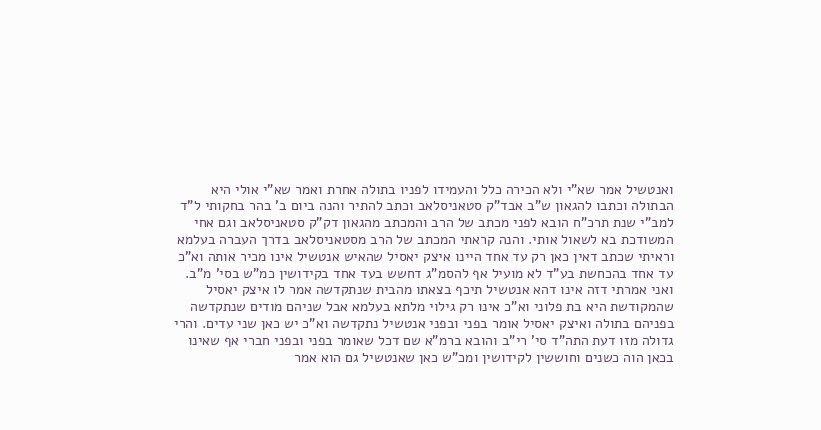ואנטשיל אמר שא"י ולא הכירה כלל והעמידו לפניו בתולה אחרת ואמר שא"י אולי היא הבתולה וכתבו להגאון ש"ב אבד"ק סטאניסלאב וכתב להתיר והנה ביום ב' בהר בחקותי ל"ד למב"י שנת תרכ"ח הובא לפני מכתב של הרב והמכתב מהגאון דק"ק סטאניסלאב וגם אחי המשודכת בא לשאול אותי. והנה קראתי המכתב של הרב מסטאניסלאב בדרך העברה בעלמא וראיתי שכתב דאין כאן רק עד אחד היינו איצק יאסיל שהאיש אנטשיל אינו מכיר אותה וא"כ עד אחד בהכחשת בע"ד לא מועיל אף להסמ"ג דחשש בעד אחד בקידושין כמ"ש בסי' מ"ב. ואני אמרתי דזה אינו דהא אנטשיל תיכף בצאתו מהבית שנתקדשה אמר לו איצק יאסיל שהמקודשת היא בת פלוני וא"כ אינו רק גילוי מלתא בעלמא אבל שניהם מודים שנתקדשה בפניהם בתולה ואיצק יאסיל אומר בפני ובפני אנטשיל נתקדשה וא"כ יש כאן שני עדים. והרי גדולה מזו דעת התה"ד סי' רי"ב והובא ברמ"א שם דכל שאומר בפני ובפני חברי אף שאינו בכאן הוה כשנים וחוששין לקידושין ומכ"ש כאן שאנטשיל גם הוא אמר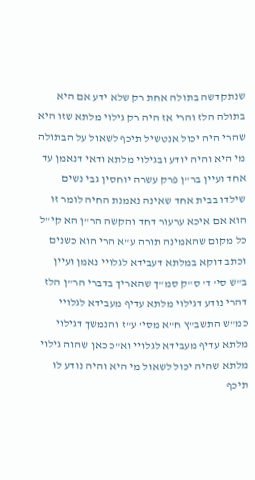שנתקדשה בתולה אחת רק שלא ידע אם היא בתולה הלז והרי אז היה רק גילוי מלתא שזו היא שהרי היה יכול אנטשיל תיכף לשאול על הבתולה מי היא והיה יודע ובגילוי מלתא ודאי דנאמן עד אחד ועיין בר"ן פרק עשרה יוחסין גבי נשים שילדו בבית אחד שאינה נאמנת החיה לומר זו הוא אם איכא ערעור דחד והקשה הר"ן הא קי"ל כל מקום שהאמינה תורה ע"א הרי הוא כשנים וכתב דוקא במלתא דעבידא לגלויי נאמן ועיין ב"ש סי' ד' ס"ק סמ"ך שהאריך בדברי הר"ן הלז דהרי נודע דגילוי מלתא עדיף מעבידא לגלויי כמ"ש התשב"ץ ח"א מסי' ע"ז והנמשך דגילוי מלתא עדיף מעבידא לגלויי וא"כ כאן שהוה גילוי מלתא שהיה יכול לשאול מי היא והיה נודע לו תיכף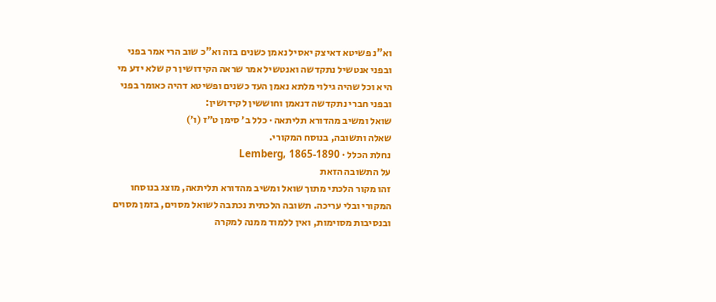וא"נ פשיטא דאיצק יאסיל נאמן כשנים בזה וא"כ שוב הרי אמר בפני ובפני אנטשיל נתקדשה ואנטשיל אמר שראה הקידושין רק שלא ידע מי היא וכל שהיה גילוי מלתא נאמן העד כשנים ופשיטא דהיה כאומר בפני ובפני חברי נתקדשה דנאמן וחוששין לקידושין:
שואל ומשיב מהדורא תליתאה · כלל ב׳ סימן ט״ז (ו׳)
שאלה ותשובה, בנוסח המקורי.
נחלת הכלל · Lemberg, 1865-1890
על התשובה הזאת
זהו מקור הלכתי מתוך שואל ומשיב מהדורא תליתאה, מוצג בנוסחו המקורי ובלי עריכה. תשובה הלכתית נכתבה לשואל מסוים, בזמן מסוים ובנסיבות מסוימות, ואין ללמוד ממנה למקרה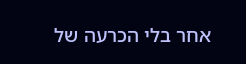אחר בלי הכרעה של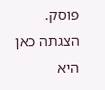פוסק. הצגתה כאן היא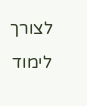לצורך לימוד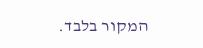המקור בלבד.